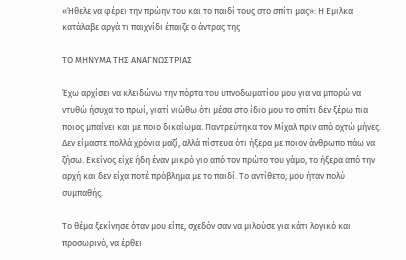«Ήθελε να φέρει την πρώην του και το παιδί τους στο σπίτι μας»: Η Εμιλκα κατάλαβε αργά τι παιχνίδι έπαιζε ο άντρας της

ΤΟ ΜΗΝΥΜΑ ΤΗΣ ΑΝΑΓΝΩΣΤΡΙΑΣ

Έχω αρχίσει να κλειδώνω την πόρτα του υπνοδωματίου μου για να μπορώ να ντυθώ ήσυχα το πρωί, γιατί νιώθω ότι μέσα στο ίδιο μου το σπίτι δεν ξέρω πια ποιος μπαίνει και με ποιο δικαίωμα. Παντρεύτηκα τον Μίχαλ πριν από οχτώ μήνες. Δεν είμαστε πολλά χρόνια μαζί, αλλά πίστευα ότι ήξερα με ποιον άνθρωπο πάω να ζήσω. Εκείνος είχε ήδη έναν μικρό γιο από τον πρώτο του γάμο, το ήξερα από την αρχή και δεν είχα ποτέ πρόβλημα με το παιδί. Το αντίθετο, μου ήταν πολύ συμπαθής.

Το θέμα ξεκίνησε όταν μου είπε, σχεδόν σαν να μιλούσε για κάτι λογικό και προσωρινό, να έρθει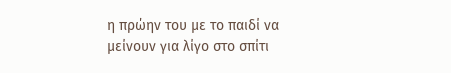η πρώην του με το παιδί να μείνουν για λίγο στο σπίτι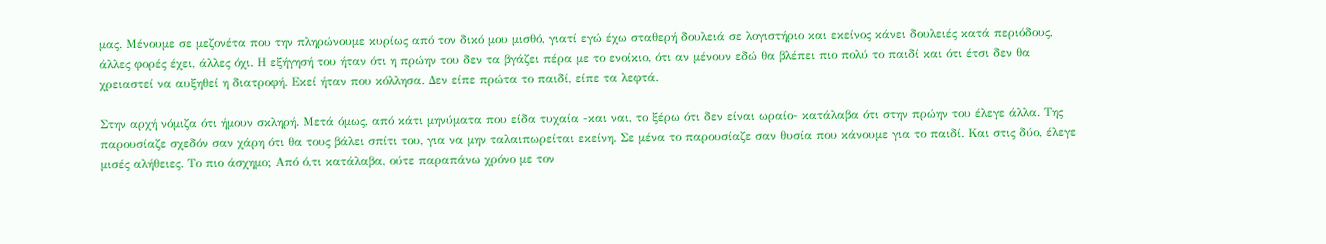μας. Μένουμε σε μεζονέτα που την πληρώνουμε κυρίως από τον δικό μου μισθό, γιατί εγώ έχω σταθερή δουλειά σε λογιστήριο και εκείνος κάνει δουλειές κατά περιόδους, άλλες φορές έχει, άλλες όχι. Η εξήγησή του ήταν ότι η πρώην του δεν τα βγάζει πέρα με το ενοίκιο, ότι αν μένουν εδώ θα βλέπει πιο πολύ το παιδί και ότι έτσι δεν θα χρειαστεί να αυξηθεί η διατροφή. Εκεί ήταν που κόλλησα. Δεν είπε πρώτα το παιδί, είπε τα λεφτά.

Στην αρχή νόμιζα ότι ήμουν σκληρή. Μετά όμως, από κάτι μηνύματα που είδα τυχαία -και ναι, το ξέρω ότι δεν είναι ωραίο- κατάλαβα ότι στην πρώην του έλεγε άλλα. Της παρουσίαζε σχεδόν σαν χάρη ότι θα τους βάλει σπίτι του, για να μην ταλαιπωρείται εκείνη. Σε μένα το παρουσίαζε σαν θυσία που κάνουμε για το παιδί. Και στις δύο, έλεγε μισές αλήθειες. Το πιο άσχημο; Από ό,τι κατάλαβα, ούτε παραπάνω χρόνο με τον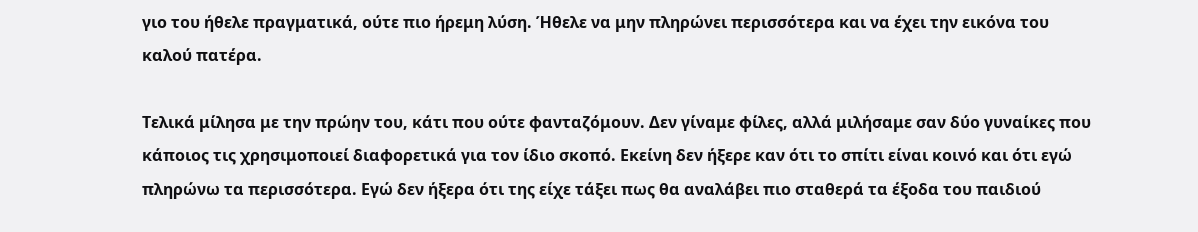γιο του ήθελε πραγματικά, ούτε πιο ήρεμη λύση. Ήθελε να μην πληρώνει περισσότερα και να έχει την εικόνα του καλού πατέρα.

Τελικά μίλησα με την πρώην του, κάτι που ούτε φανταζόμουν. Δεν γίναμε φίλες, αλλά μιλήσαμε σαν δύο γυναίκες που κάποιος τις χρησιμοποιεί διαφορετικά για τον ίδιο σκοπό. Εκείνη δεν ήξερε καν ότι το σπίτι είναι κοινό και ότι εγώ πληρώνω τα περισσότερα. Εγώ δεν ήξερα ότι της είχε τάξει πως θα αναλάβει πιο σταθερά τα έξοδα του παιδιού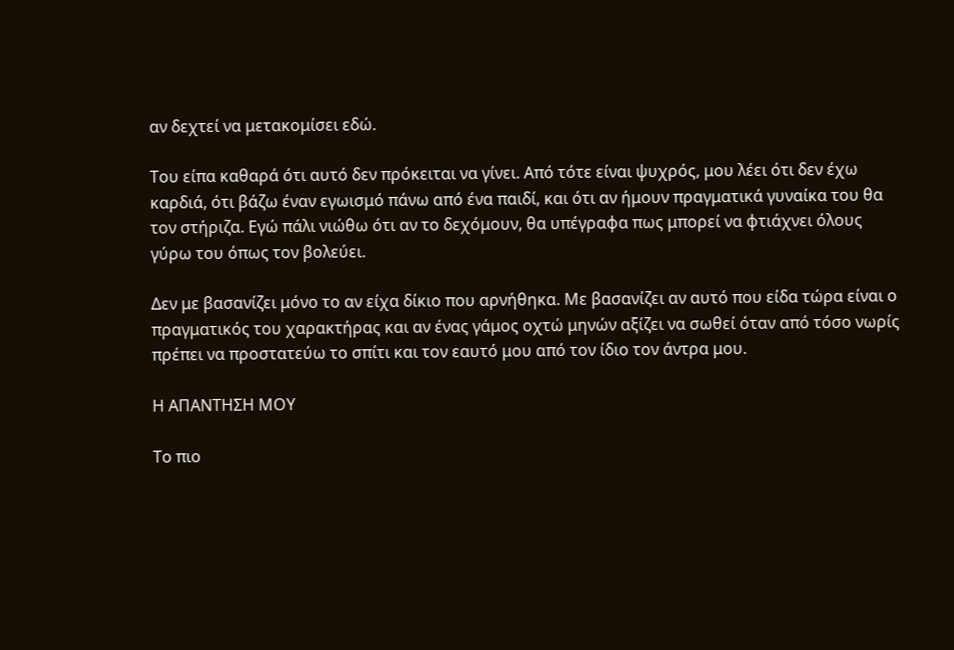αν δεχτεί να μετακομίσει εδώ.

Του είπα καθαρά ότι αυτό δεν πρόκειται να γίνει. Από τότε είναι ψυχρός, μου λέει ότι δεν έχω καρδιά, ότι βάζω έναν εγωισμό πάνω από ένα παιδί, και ότι αν ήμουν πραγματικά γυναίκα του θα τον στήριζα. Εγώ πάλι νιώθω ότι αν το δεχόμουν, θα υπέγραφα πως μπορεί να φτιάχνει όλους γύρω του όπως τον βολεύει.

Δεν με βασανίζει μόνο το αν είχα δίκιο που αρνήθηκα. Με βασανίζει αν αυτό που είδα τώρα είναι ο πραγματικός του χαρακτήρας και αν ένας γάμος οχτώ μηνών αξίζει να σωθεί όταν από τόσο νωρίς πρέπει να προστατεύω το σπίτι και τον εαυτό μου από τον ίδιο τον άντρα μου.

Η ΑΠΑΝΤΗΣΗ ΜΟΥ

Το πιο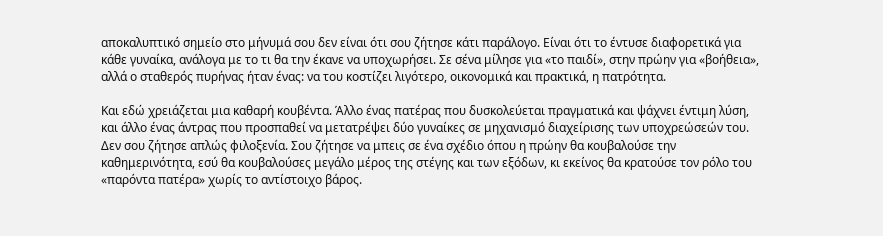αποκαλυπτικό σημείο στο μήνυμά σου δεν είναι ότι σου ζήτησε κάτι παράλογο. Είναι ότι το έντυσε διαφορετικά για κάθε γυναίκα, ανάλογα με το τι θα την έκανε να υποχωρήσει. Σε σένα μίλησε για «το παιδί», στην πρώην για «βοήθεια», αλλά ο σταθερός πυρήνας ήταν ένας: να του κοστίζει λιγότερο, οικονομικά και πρακτικά, η πατρότητα.

Και εδώ χρειάζεται μια καθαρή κουβέντα. Άλλο ένας πατέρας που δυσκολεύεται πραγματικά και ψάχνει έντιμη λύση, και άλλο ένας άντρας που προσπαθεί να μετατρέψει δύο γυναίκες σε μηχανισμό διαχείρισης των υποχρεώσεών του. Δεν σου ζήτησε απλώς φιλοξενία. Σου ζήτησε να μπεις σε ένα σχέδιο όπου η πρώην θα κουβαλούσε την καθημερινότητα, εσύ θα κουβαλούσες μεγάλο μέρος της στέγης και των εξόδων, κι εκείνος θα κρατούσε τον ρόλο του «παρόντα πατέρα» χωρίς το αντίστοιχο βάρος.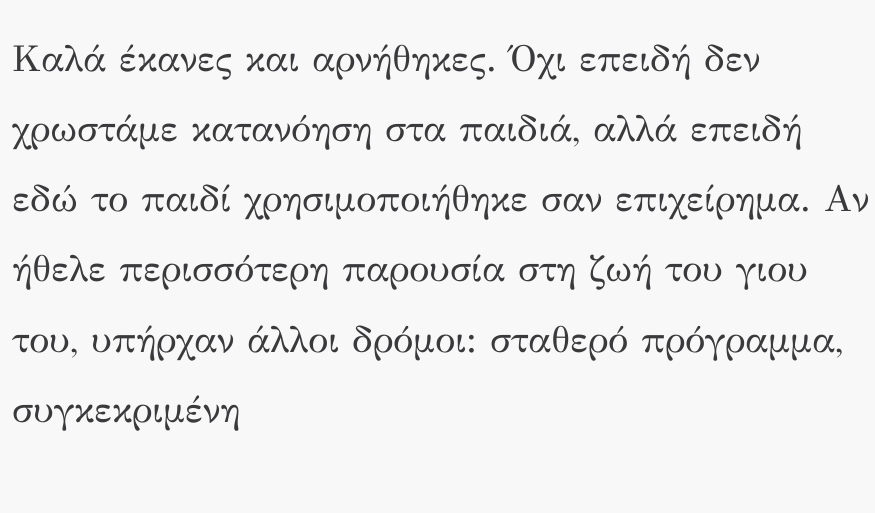Καλά έκανες και αρνήθηκες. Όχι επειδή δεν χρωστάμε κατανόηση στα παιδιά, αλλά επειδή εδώ το παιδί χρησιμοποιήθηκε σαν επιχείρημα. Αν ήθελε περισσότερη παρουσία στη ζωή του γιου του, υπήρχαν άλλοι δρόμοι: σταθερό πρόγραμμα, συγκεκριμένη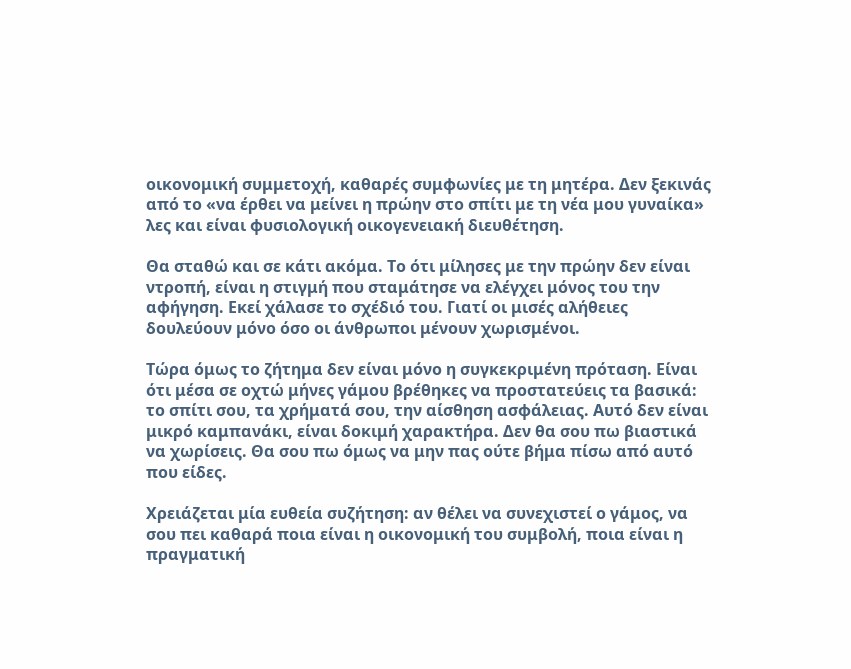οικονομική συμμετοχή, καθαρές συμφωνίες με τη μητέρα. Δεν ξεκινάς από το «να έρθει να μείνει η πρώην στο σπίτι με τη νέα μου γυναίκα» λες και είναι φυσιολογική οικογενειακή διευθέτηση.

Θα σταθώ και σε κάτι ακόμα. Το ότι μίλησες με την πρώην δεν είναι ντροπή, είναι η στιγμή που σταμάτησε να ελέγχει μόνος του την αφήγηση. Εκεί χάλασε το σχέδιό του. Γιατί οι μισές αλήθειες δουλεύουν μόνο όσο οι άνθρωποι μένουν χωρισμένοι.

Τώρα όμως το ζήτημα δεν είναι μόνο η συγκεκριμένη πρόταση. Είναι ότι μέσα σε οχτώ μήνες γάμου βρέθηκες να προστατεύεις τα βασικά: το σπίτι σου, τα χρήματά σου, την αίσθηση ασφάλειας. Αυτό δεν είναι μικρό καμπανάκι, είναι δοκιμή χαρακτήρα. Δεν θα σου πω βιαστικά να χωρίσεις. Θα σου πω όμως να μην πας ούτε βήμα πίσω από αυτό που είδες.

Χρειάζεται μία ευθεία συζήτηση: αν θέλει να συνεχιστεί ο γάμος, να σου πει καθαρά ποια είναι η οικονομική του συμβολή, ποια είναι η πραγματική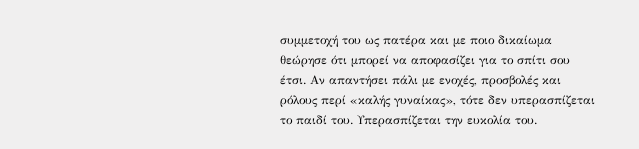συμμετοχή του ως πατέρα και με ποιο δικαίωμα θεώρησε ότι μπορεί να αποφασίζει για το σπίτι σου έτσι. Αν απαντήσει πάλι με ενοχές, προσβολές και ρόλους περί «καλής γυναίκας», τότε δεν υπερασπίζεται το παιδί του. Υπερασπίζεται την ευκολία του.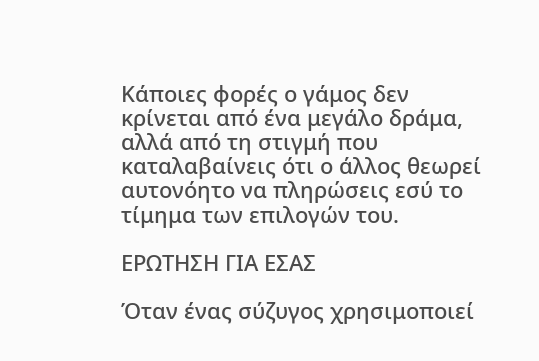Κάποιες φορές ο γάμος δεν κρίνεται από ένα μεγάλο δράμα, αλλά από τη στιγμή που καταλαβαίνεις ότι ο άλλος θεωρεί αυτονόητο να πληρώσεις εσύ το τίμημα των επιλογών του.

ΕΡΩΤΗΣΗ ΓΙΑ ΕΣΑΣ

Όταν ένας σύζυγος χρησιμοποιεί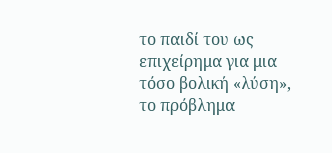το παιδί του ως επιχείρημα για μια τόσο βολική «λύση», το πρόβλημα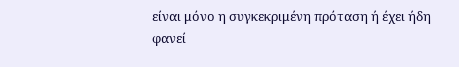είναι μόνο η συγκεκριμένη πρόταση ή έχει ήδη φανεί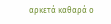αρκετά καθαρά ο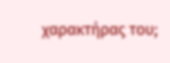χαρακτήρας του;